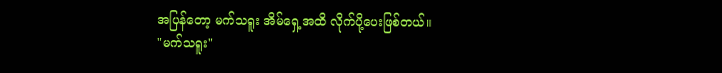အပြန်တော့ မက်သရူး အိမ်ရှေ့အထိ လိုက်ပို့ပေးဖြစ်တယ်။
"မက်သရူး"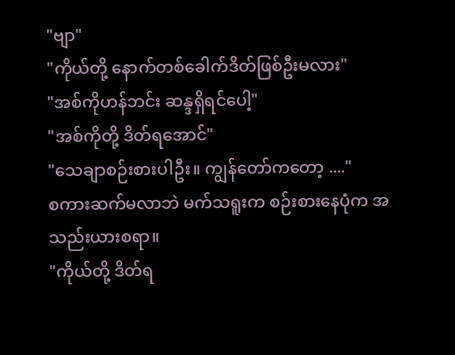"ဗျာ"
"ကိုယ်တို့ နောက်တစ်ခေါက်ဒိတ်ဖြစ်ဦးမလား"
"အစ်ကိုဟန်ဘင်း ဆန္ဒရှိရင်ပေါ့"
"အစ်ကိုတို့ ဒိတ်ရအောင်"
"သေချာစဉ်းစားပါဦး။ ကျွန်တော်ကတော့ ...."
စကားဆက်မလာဘဲ မက်သရူးက စဉ်းစားနေပုံက အသည်းယားစရာ။
"ကိုယ်တို့ ဒိတ်ရ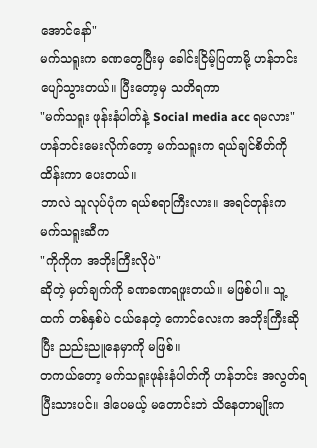အောင်နော်"
မက်သရူးက ခဏတွေပြီးမှ ခေါင်းငြိမ့်ပြတာမို့ ဟန်ဘင်း ပျော်သွားတယ်။ ပြီးတော့မှ သတိရကာ
"မက်သရူး ဖုန်းနံပါတ်နဲ့ Social media acc ရမလား"
ဟန်ဘင်းမေးလိုက်တော့ မက်သရူးက ရယ်ချင်စိတ်ကို ထိန်းကာ ပေးတယ်။
ဘာလဲ သူလုပ်ပုံက ရယ်စရာကြီးလား။ အရင်တုန်းက မက်သရူးဆီက
"ကိုကိုက အဘိုးကြီးလိုပဲ"
ဆိုတဲ့ မှတ်ချက်ကို ခဏခဏရဖူးတယ်။ မဖြစ်ပါ။ သူ့ထက် တစ်နှစ်ပဲ ငယ်နေတဲ့ ကောင်လေးက အဘိုးကြီးဆိုပြီး ညည်းညူနေမှာကို မဖြစ်။
တကယ်တော့ မက်သရူးဖုန်းနံပါတ်ကို ဟန်ဘင်း အလွတ်ရပြီးသားပင်။ ဒါပေမယ့် မတောင်းဘဲ သိနေတာမျိုးက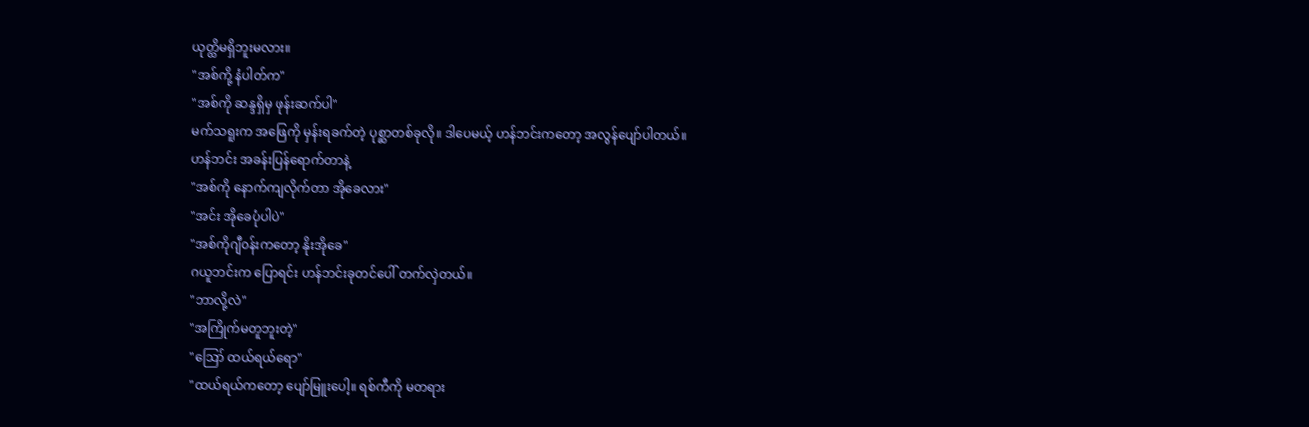ယုတ္ထိမရှိဘူးမလား။
"အစ်ကို့ နံပါတ်က"
"အစ်ကို ဆန္ဒရှိမှ ဖုန်းဆက်ပါ"
မက်သရူးက အဖြေကို မှန်းရခက်တဲ့ ပုစ္ဆာတစ်ခုလို။ ဒါပေမယ့် ဟန်ဘင်းကတော့ အလွန်ပျော်ပါတယ်။
ဟန်ဘင်း အခန်းပြန်ရောက်တာနဲ့
"အစ်ကို နောက်ကျလိုက်တာ အိုခေလား"
"အင်း အိုခေပုံပါပဲ"
"အစ်ကိုဂျီ၀န်းကတော့ နိုးအိုခေ"
ဂယူဘင်းက ပြောရင်း ဟန်ဘင်းခုတင်ပေါ် တက်လှဲတယ်။
"ဘာလို့လဲ"
"အကြိုက်မတူဘူးတဲ့"
"ဪ ထယ်ရယ်ရော"
"ထယ်ရယ်ကတော့ ပျော်မြူးပေါ့။ ရစ်ကီကို မတရား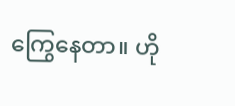ကြွေနေတာ။ ဟို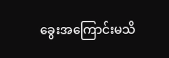ခွေးအကြောင်းမသိ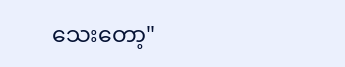သေးတော့"